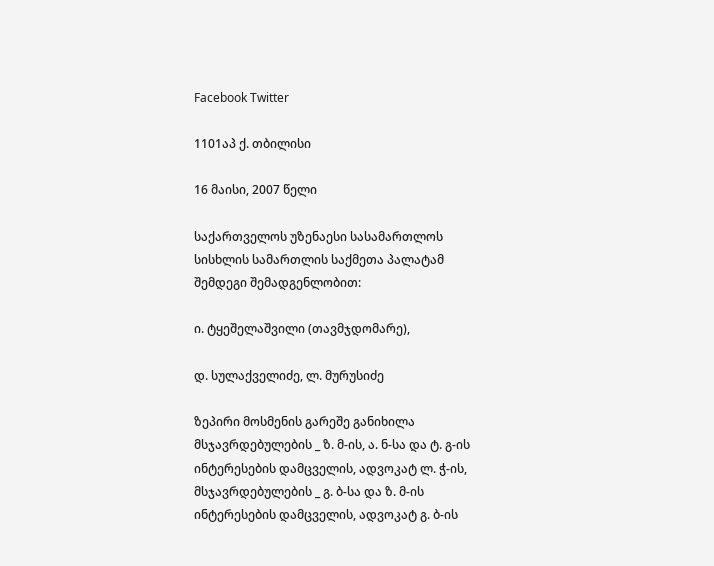Facebook Twitter

1101აპ ქ. თბილისი

16 მაისი, 2007 წელი

საქართველოს უზენაესი სასამართლოს სისხლის სამართლის საქმეთა პალატამ შემდეგი შემადგენლობით:

ი. ტყეშელაშვილი (თავმჯდომარე),

დ. სულაქველიძე, ლ. მურუსიძე

ზეპირი მოსმენის გარეშე განიხილა მსჯავრდებულების _ ზ. მ-ის, ა. ნ-სა და ტ. გ-ის ინტერესების დამცველის, ადვოკატ ლ. ჭ-ის, მსჯავრდებულების _ გ. ბ-სა და ზ. მ-ის ინტერესების დამცველის, ადვოკატ გ. ბ-ის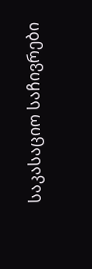საკასაციო საჩივრები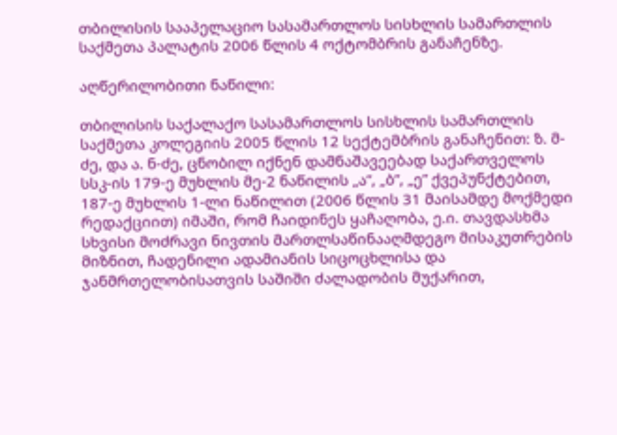თბილისის სააპელაციო სასამართლოს სისხლის სამართლის საქმეთა პალატის 2006 წლის 4 ოქტომბრის განაჩენზე.

აღწერილობითი ნაწილი:

თბილისის საქალაქო სასამართლოს სისხლის სამართლის საქმეთა კოლეგიის 2005 წლის 12 სექტემბრის განაჩენით: ზ. მ-ძე, და ა. ნ-ძე, ცნობილ იქნენ დამნაშავეებად საქართველოს სსკ-ის 179-ე მუხლის მე-2 ნაწილის „ა”, „ბ”, „ე” ქვეპუნქტებით, 187-ე მუხლის 1-ლი ნაწილით (2006 წლის 31 მაისამდე მოქმედი რედაქციით) იმაში, რომ ჩაიდინეს ყაჩაღობა, ე.ი. თავდასხმა სხვისი მოძრავი ნივთის მართლსაწინააღმდეგო მისაკუთრების მიზნით, ჩადენილი ადამიანის სიცოცხლისა და ჯანმრთელობისათვის საშიში ძალადობის მუქარით,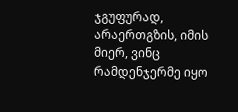ჯგუფურად, არაერთგზის, იმის მიერ, ვინც რამდენჯერმე იყო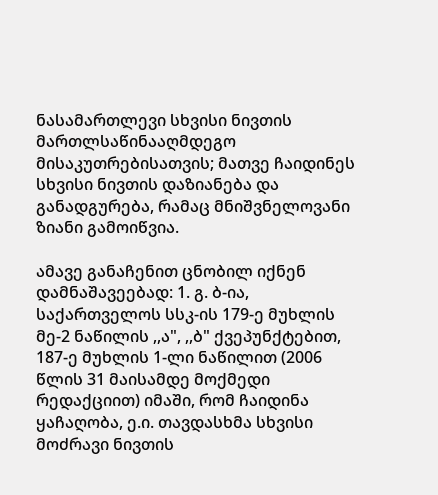ნასამართლევი სხვისი ნივთის მართლსაწინააღმდეგო მისაკუთრებისათვის; მათვე ჩაიდინეს სხვისი ნივთის დაზიანება და განადგურება, რამაც მნიშვნელოვანი ზიანი გამოიწვია.

ამავე განაჩენით ცნობილ იქნენ დამნაშავეებად: 1. გ. ბ-ია, საქართველოს სსკ-ის 179-ე მუხლის მე-2 ნაწილის ,,ა", ,,ბ" ქვეპუნქტებით, 187-ე მუხლის 1-ლი ნაწილით (2006 წლის 31 მაისამდე მოქმედი რედაქციით) იმაში, რომ ჩაიდინა ყაჩაღობა, ე.ი. თავდასხმა სხვისი მოძრავი ნივთის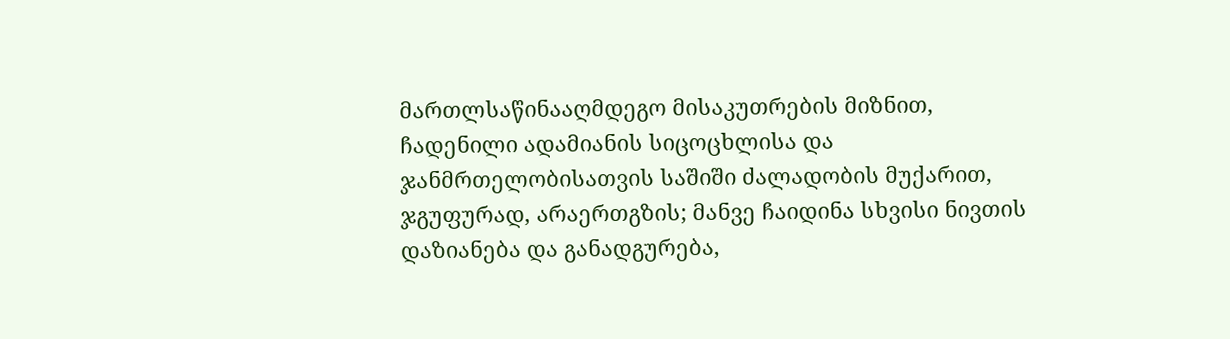მართლსაწინააღმდეგო მისაკუთრების მიზნით, ჩადენილი ადამიანის სიცოცხლისა და ჯანმრთელობისათვის საშიში ძალადობის მუქარით, ჯგუფურად, არაერთგზის; მანვე ჩაიდინა სხვისი ნივთის დაზიანება და განადგურება,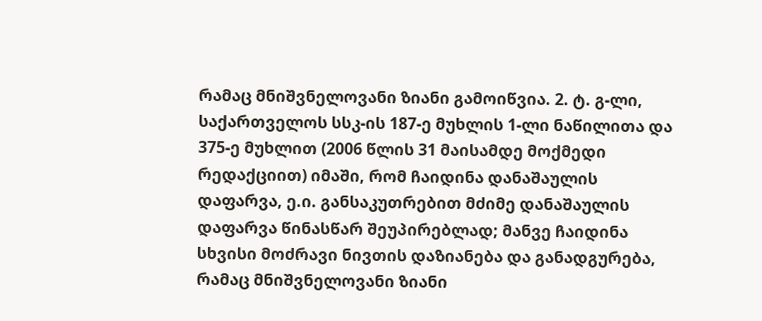რამაც მნიშვნელოვანი ზიანი გამოიწვია. 2. ტ. გ-ლი, საქართველოს სსკ-ის 187-ე მუხლის 1-ლი ნაწილითა და 375-ე მუხლით (2006 წლის 31 მაისამდე მოქმედი რედაქციით) იმაში, რომ ჩაიდინა დანაშაულის დაფარვა, ე.ი. განსაკუთრებით მძიმე დანაშაულის დაფარვა წინასწარ შეუპირებლად; მანვე ჩაიდინა სხვისი მოძრავი ნივთის დაზიანება და განადგურება, რამაც მნიშვნელოვანი ზიანი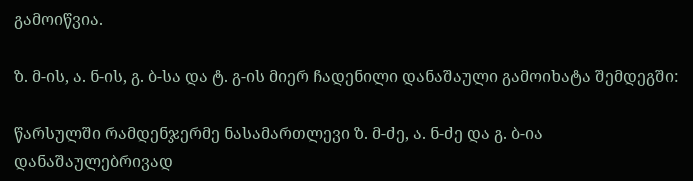გამოიწვია.

ზ. მ-ის, ა. ნ-ის, გ. ბ-სა და ტ. გ-ის მიერ ჩადენილი დანაშაული გამოიხატა შემდეგში:

წარსულში რამდენჯერმე ნასამართლევი ზ. მ-ძე, ა. ნ-ძე და გ. ბ-ია დანაშაულებრივად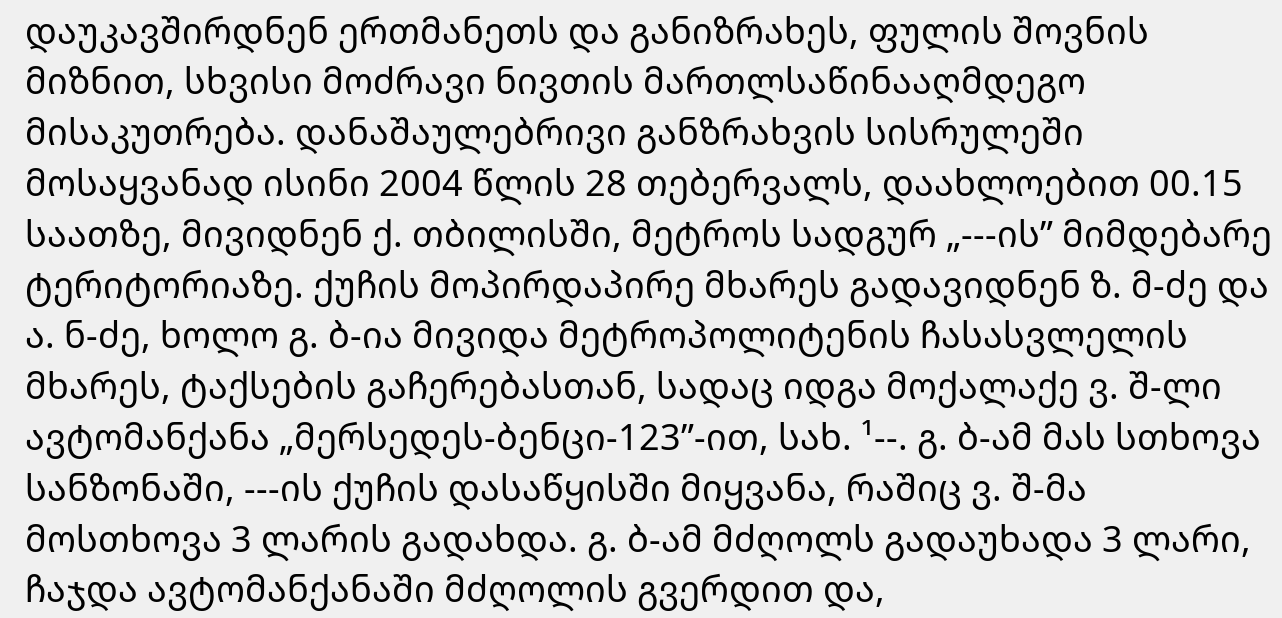დაუკავშირდნენ ერთმანეთს და განიზრახეს, ფულის შოვნის მიზნით, სხვისი მოძრავი ნივთის მართლსაწინააღმდეგო მისაკუთრება. დანაშაულებრივი განზრახვის სისრულეში მოსაყვანად ისინი 2004 წლის 28 თებერვალს, დაახლოებით 00.15 საათზე, მივიდნენ ქ. თბილისში, მეტროს სადგურ „---ის” მიმდებარე ტერიტორიაზე. ქუჩის მოპირდაპირე მხარეს გადავიდნენ ზ. მ-ძე და ა. ნ-ძე, ხოლო გ. ბ-ია მივიდა მეტროპოლიტენის ჩასასვლელის მხარეს, ტაქსების გაჩერებასთან, სადაც იდგა მოქალაქე ვ. შ-ლი ავტომანქანა „მერსედეს-ბენცი-123”-ით, სახ. ¹--. გ. ბ-ამ მას სთხოვა სანზონაში, ---ის ქუჩის დასაწყისში მიყვანა, რაშიც ვ. შ-მა მოსთხოვა 3 ლარის გადახდა. გ. ბ-ამ მძღოლს გადაუხადა 3 ლარი, ჩაჯდა ავტომანქანაში მძღოლის გვერდით და,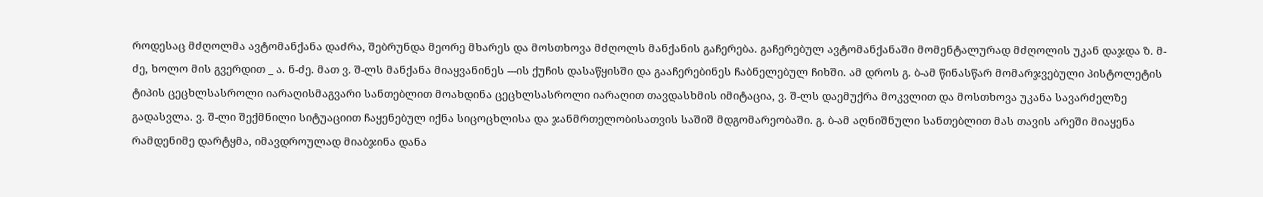როდესაც მძღოლმა ავტომანქანა დაძრა, შებრუნდა მეორე მხარეს და მოსთხოვა მძღოლს მანქანის გაჩერება. გაჩერებულ ავტომანქანაში მომენტალურად მძღოლის უკან დაჯდა ზ. მ-ძე, ხოლო მის გვერდით _ ა. ნ-ძე. მათ ვ. შ-ლს მანქანა მიაყვანინეს ---ის ქუჩის დასაწყისში და გააჩერებინეს ჩაბნელებულ ჩიხში. ამ დროს გ. ბ-ამ წინასწარ მომარჯვებული პისტოლეტის ტიპის ცეცხლსასროლი იარაღისმაგვარი სანთებლით მოახდინა ცეცხლსასროლი იარაღით თავდასხმის იმიტაცია, ვ. შ-ლს დაემუქრა მოკვლით და მოსთხოვა უკანა სავარძელზე გადასვლა. ვ. შ-ლი შექმნილი სიტუაციით ჩაყენებულ იქნა სიცოცხლისა და ჯანმრთელობისათვის საშიშ მდგომარეობაში. გ. ბ-ამ აღნიშნული სანთებლით მას თავის არეში მიაყენა რამდენიმე დარტყმა, იმავდროულად მიაბჯინა დანა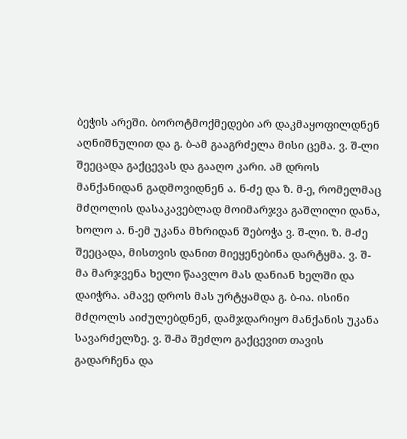ბეჭის არეში. ბოროტმოქმედები არ დაკმაყოფილდნენ აღნიშნულით და გ. ბ-ამ გააგრძელა მისი ცემა. ვ. შ-ლი შეეცადა გაქცევას და გააღო კარი. ამ დროს მანქანიდან გადმოვიდნენ ა. ნ-ძე და ზ. მ-ე, რომელმაც მძღოლის დასაკავებლად მოიმარჯვა გაშლილი დანა, ხოლო ა. ნ-ემ უკანა მხრიდან შებოჭა ვ. შ-ლი. ზ. მ-ძე შეეცადა, მისთვის დანით მიეყენებინა დარტყმა. ვ. შ-მა მარჯვენა ხელი წაავლო მას დანიან ხელში და დაიჭრა. ამავე დროს მას ურტყამდა გ. ბ-ია. ისინი მძღოლს აიძულებდნენ, დამჯდარიყო მანქანის უკანა სავარძელზე. ვ. შ-მა შეძლო გაქცევით თავის გადარჩენა და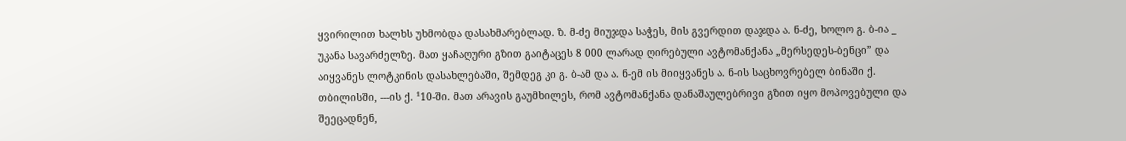ყვირილით ხალხს უხმობდა დასახმარებლად. ზ. მ-ძე მიუჯდა საჭეს, მის გვერდით დაჯდა ა. ნ-ძე, ხოლო გ. ბ-ია _ უკანა სავარძელზე. მათ ყაჩაღური გზით გაიტაცეს 8 000 ლარად ღირებული ავტომანქანა „მერსედეს-ბენცი” და აიყვანეს ლოტკინის დასახლებაში, შემდეგ კი გ. ბ-ამ და ა. ნ-ემ ის მიიყვანეს ა. ნ-ის საცხოვრებელ ბინაში ქ. თბილისში, ---ის ქ. ¹10-ში. მათ არავის გაუმხილეს, რომ ავტომანქანა დანაშაულებრივი გზით იყო მოპოვებული და შეეცადნენ,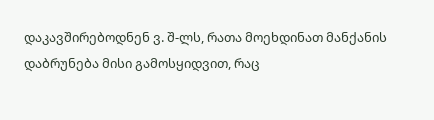დაკავშირებოდნენ ვ. შ-ლს, რათა მოეხდინათ მანქანის დაბრუნება მისი გამოსყიდვით, რაც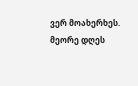ვერ მოახერხეს. მეორე დღეს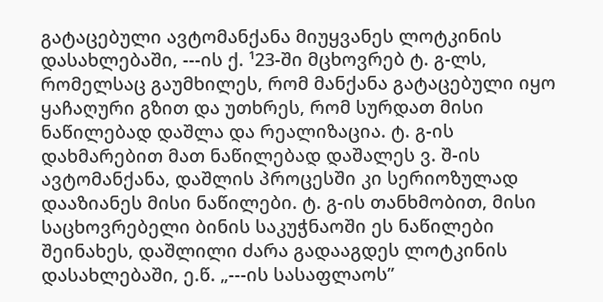გატაცებული ავტომანქანა მიუყვანეს ლოტკინის დასახლებაში, ---ის ქ. ¹23-ში მცხოვრებ ტ. გ-ლს, რომელსაც გაუმხილეს, რომ მანქანა გატაცებული იყო ყაჩაღური გზით და უთხრეს, რომ სურდათ მისი ნაწილებად დაშლა და რეალიზაცია. ტ. გ-ის დახმარებით მათ ნაწილებად დაშალეს ვ. შ-ის ავტომანქანა, დაშლის პროცესში კი სერიოზულად დააზიანეს მისი ნაწილები. ტ. გ-ის თანხმობით, მისი საცხოვრებელი ბინის საკუჭნაოში ეს ნაწილები შეინახეს, დაშლილი ძარა გადააგდეს ლოტკინის დასახლებაში, ე.წ. „---ის სასაფლაოს”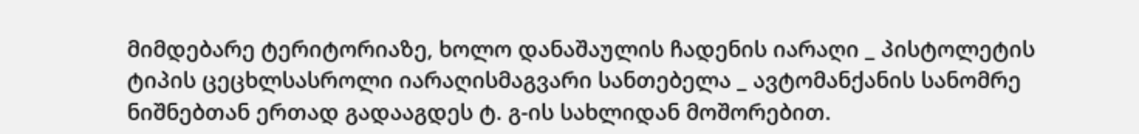მიმდებარე ტერიტორიაზე, ხოლო დანაშაულის ჩადენის იარაღი _ პისტოლეტის ტიპის ცეცხლსასროლი იარაღისმაგვარი სანთებელა _ ავტომანქანის სანომრე ნიშნებთან ერთად გადააგდეს ტ. გ-ის სახლიდან მოშორებით.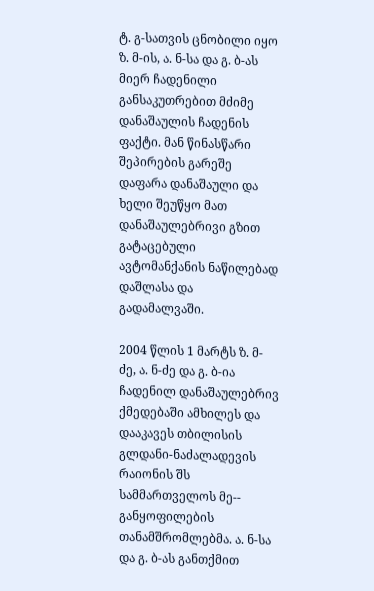ტ. გ-სათვის ცნობილი იყო ზ. მ-ის, ა. ნ-სა და გ. ბ-ას მიერ ჩადენილი განსაკუთრებით მძიმე დანაშაულის ჩადენის ფაქტი. მან წინასწარი შეპირების გარეშე დაფარა დანაშაული და ხელი შეუწყო მათ დანაშაულებრივი გზით გატაცებული ავტომანქანის ნაწილებად დაშლასა და გადამალვაში.

2004 წლის 1 მარტს ზ. მ-ძე, ა. ნ-ძე და გ. ბ-ია ჩადენილ დანაშაულებრივ ქმედებაში ამხილეს და დააკავეს თბილისის გლდანი-ნაძალადევის რაიონის შს სამმართველოს მე-- განყოფილების თანამშრომლებმა. ა. ნ-სა და გ. ბ-ას განთქმით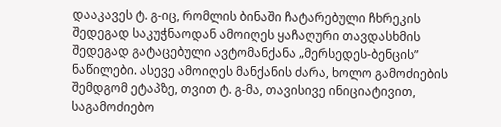დააკავეს ტ. გ-იც, რომლის ბინაში ჩატარებული ჩხრეკის შედეგად საკუჭნაოდან ამოიღეს ყაჩაღური თავდასხმის შედეგად გატაცებული ავტომანქანა „მერსედეს-ბენცის” ნაწილები. ასევე ამოიღეს მანქანის ძარა, ხოლო გამოძიების შემდგომ ეტაპზე, თვით ტ. გ-მა, თავისივე ინიციატივით, საგამოძიებო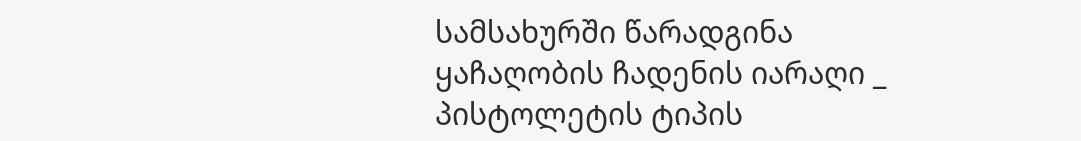სამსახურში წარადგინა ყაჩაღობის ჩადენის იარაღი _ პისტოლეტის ტიპის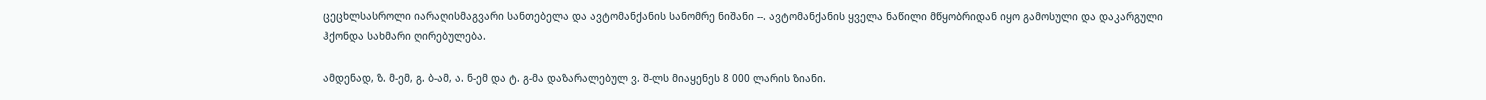ცეცხლსასროლი იარაღისმაგვარი სანთებელა და ავტომანქანის სანომრე ნიშანი --. ავტომანქანის ყველა ნაწილი მწყობრიდან იყო გამოსული და დაკარგული ჰქონდა სახმარი ღირებულება.

ამდენად, ზ. მ-ემ, გ. ბ-ამ, ა. ნ-ემ და ტ. გ-მა დაზარალებულ ვ. შ-ლს მიაყენეს 8 000 ლარის ზიანი.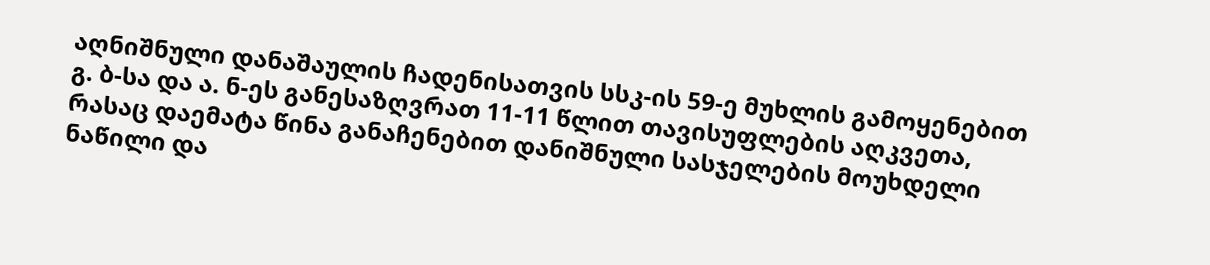აღნიშნული დანაშაულის ჩადენისათვის სსკ-ის 59-ე მუხლის გამოყენებით გ. ბ-სა და ა. ნ-ეს განესაზღვრათ 11-11 წლით თავისუფლების აღკვეთა, რასაც დაემატა წინა განაჩენებით დანიშნული სასჯელების მოუხდელი ნაწილი და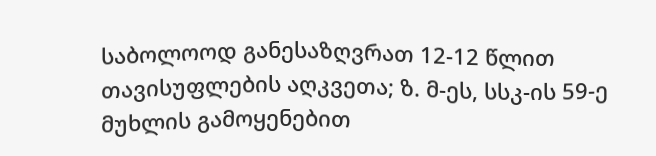საბოლოოდ განესაზღვრათ 12-12 წლით თავისუფლების აღკვეთა; ზ. მ-ეს, სსკ-ის 59-ე მუხლის გამოყენებით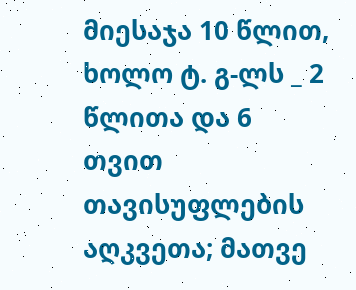მიესაჯა 10 წლით, ხოლო ტ. გ-ლს _ 2 წლითა და 6 თვით თავისუფლების აღკვეთა; მათვე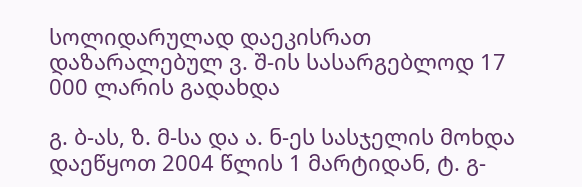სოლიდარულად დაეკისრათ დაზარალებულ ვ. შ-ის სასარგებლოდ 17 000 ლარის გადახდა

გ. ბ-ას, ზ. მ-სა და ა. ნ-ეს სასჯელის მოხდა დაეწყოთ 2004 წლის 1 მარტიდან, ტ. გ-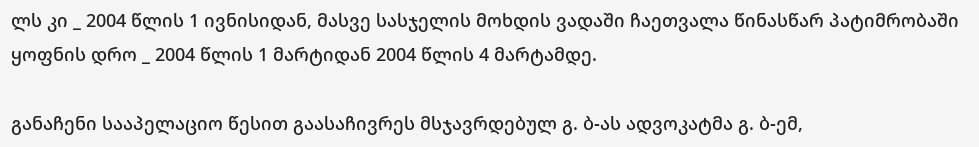ლს კი _ 2004 წლის 1 ივნისიდან, მასვე სასჯელის მოხდის ვადაში ჩაეთვალა წინასწარ პატიმრობაში ყოფნის დრო _ 2004 წლის 1 მარტიდან 2004 წლის 4 მარტამდე.

განაჩენი სააპელაციო წესით გაასაჩივრეს მსჯავრდებულ გ. ბ-ას ადვოკატმა გ. ბ-ემ,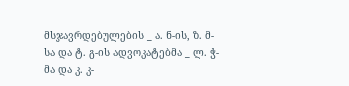მსჯავრდებულების _ ა. ნ-ის, ზ. მ-სა და ტ. გ-ის ადვოკატებმა _ ლ. ჭ-მა და კ. კ-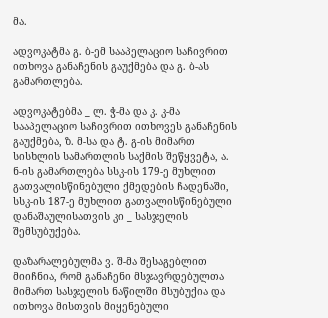მა.

ადვოკატმა გ. ბ-ემ სააპელაციო საჩივრით ითხოვა განაჩენის გაუქმება და გ. ბ-ას გამართლება.

ადვოკატებმა _ ლ. ჭ-მა და კ. კ-მა სააპელაციო საჩივრით ითხოვეს განაჩენის გაუქმება, ზ. მ-სა და ტ. გ-ის მიმართ სისხლის სამართლის საქმის შეწყვეტა, ა. ნ-ის გამართლება სსკ-ის 179-ე მუხლით გათვალისწინებული ქმედების ჩადენაში, სსკ-ის 187-ე მუხლით გათვალისწინებული დანაშაულისათვის კი _ სასჯელის შემსუბუქება.

დაზარალებულმა ვ. შ-მა შესაგებლით მიიჩნია, რომ განაჩენი მსჯავრდებულთა მიმართ სასჯელის ნაწილში მსუბუქია და ითხოვა მისთვის მიყენებული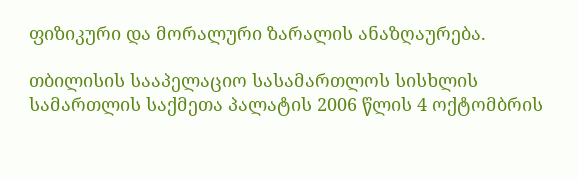ფიზიკური და მორალური ზარალის ანაზღაურება.

თბილისის სააპელაციო სასამართლოს სისხლის სამართლის საქმეთა პალატის 2006 წლის 4 ოქტომბრის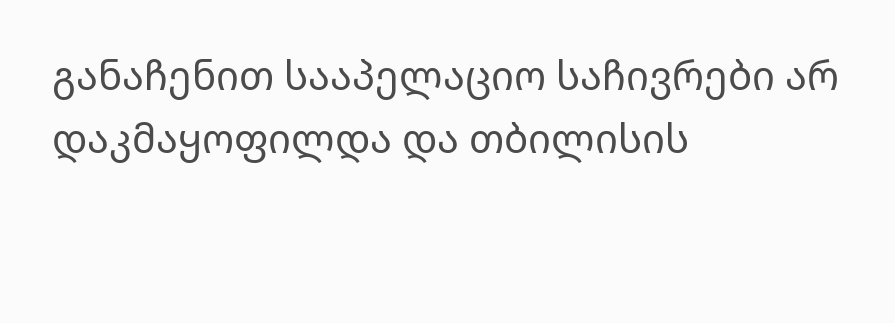განაჩენით სააპელაციო საჩივრები არ დაკმაყოფილდა და თბილისის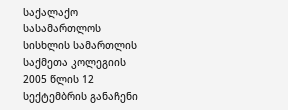საქალაქო სასამართლოს სისხლის სამართლის საქმეთა კოლეგიის 2005 წლის 12 სექტემბრის განაჩენი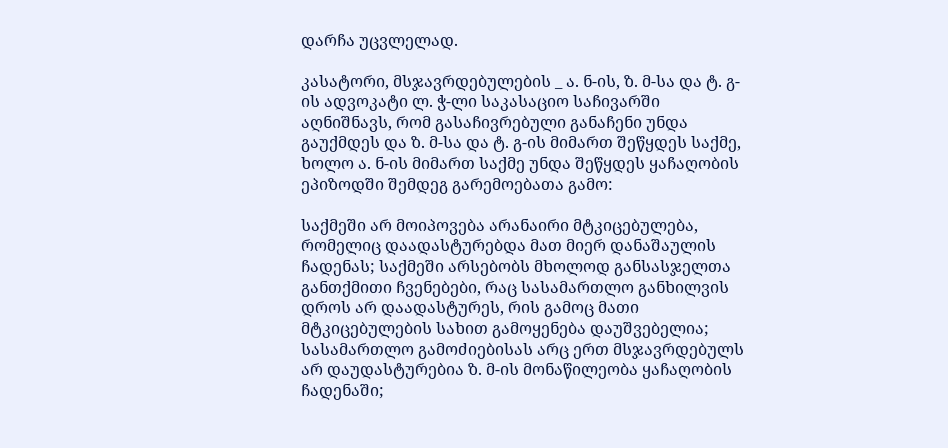დარჩა უცვლელად.

კასატორი, მსჯავრდებულების _ ა. ნ-ის, ზ. მ-სა და ტ. გ-ის ადვოკატი ლ. ჭ-ლი საკასაციო საჩივარში აღნიშნავს, რომ გასაჩივრებული განაჩენი უნდა გაუქმდეს და ზ. მ-სა და ტ. გ-ის მიმართ შეწყდეს საქმე, ხოლო ა. ნ-ის მიმართ საქმე უნდა შეწყდეს ყაჩაღობის ეპიზოდში შემდეგ გარემოებათა გამო:

საქმეში არ მოიპოვება არანაირი მტკიცებულება, რომელიც დაადასტურებდა მათ მიერ დანაშაულის ჩადენას; საქმეში არსებობს მხოლოდ განსასჯელთა განთქმითი ჩვენებები, რაც სასამართლო განხილვის დროს არ დაადასტურეს, რის გამოც მათი მტკიცებულების სახით გამოყენება დაუშვებელია; სასამართლო გამოძიებისას არც ერთ მსჯავრდებულს არ დაუდასტურებია ზ. მ-ის მონაწილეობა ყაჩაღობის ჩადენაში;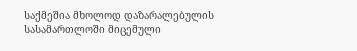საქმეშია მხოლოდ დაზარალებულის სასამართლოში მიცემული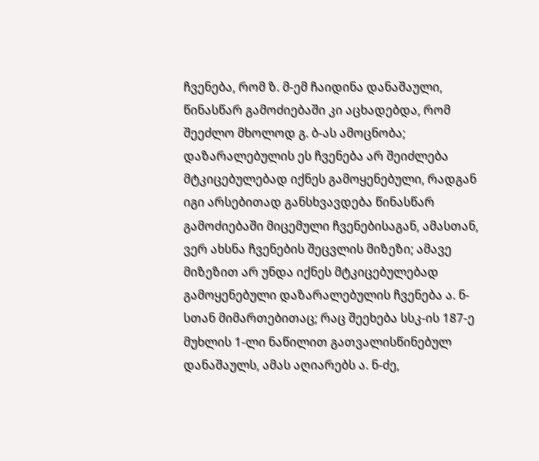ჩვენება, რომ ზ. მ-ემ ჩაიდინა დანაშაული, წინასწარ გამოძიებაში კი აცხადებდა, რომ შეეძლო მხოლოდ გ. ბ-ას ამოცნობა; დაზარალებულის ეს ჩვენება არ შეიძლება მტკიცებულებად იქნეს გამოყენებული, რადგან იგი არსებითად განსხვავდება წინასწარ გამოძიებაში მიცემული ჩვენებისაგან, ამასთან, ვერ ახსნა ჩვენების შეცვლის მიზეზი; ამავე მიზეზით არ უნდა იქნეს მტკიცებულებად გამოყენებული დაზარალებულის ჩვენება ა. ნ-სთან მიმართებითაც; რაც შეეხება სსკ-ის 187-ე მუხლის 1-ლი ნაწილით გათვალისწინებულ დანაშაულს, ამას აღიარებს ა. ნ-ძე,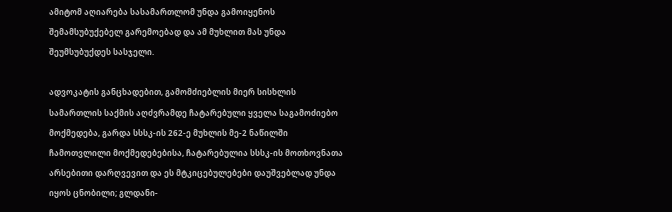ამიტომ აღიარება სასამართლომ უნდა გამოიყენოს შემამსუბუქებელ გარემოებად და ამ მუხლით მას უნდა შეუმსუბუქდეს სასჯელი.

ადვოკატის განცხადებით, გამომძიებლის მიერ სისხლის სამართლის საქმის აღძვრამდე ჩატარებული ყველა საგამოძიებო მოქმედება, გარდა სსსკ-ის 262-ე მუხლის მე-2 ნაწილში ჩამოთვლილი მოქმედებებისა, ჩატარებულია სსსკ-ის მოთხოვნათა არსებითი დარღვევით და ეს მტკიცებულებები დაუშვებლად უნდა იყოს ცნობილი; გლდანი-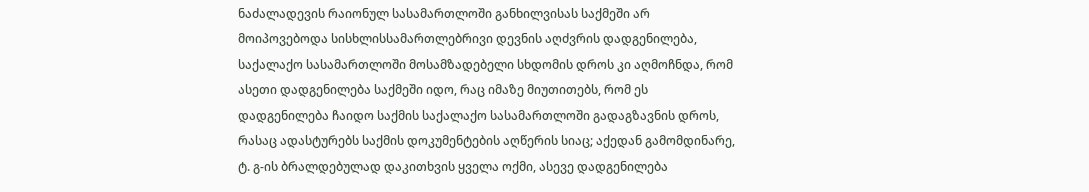ნაძალადევის რაიონულ სასამართლოში განხილვისას საქმეში არ მოიპოვებოდა სისხლისსამართლებრივი დევნის აღძვრის დადგენილება, საქალაქო სასამართლოში მოსამზადებელი სხდომის დროს კი აღმოჩნდა, რომ ასეთი დადგენილება საქმეში იდო, რაც იმაზე მიუთითებს, რომ ეს დადგენილება ჩაიდო საქმის საქალაქო სასამართლოში გადაგზავნის დროს, რასაც ადასტურებს საქმის დოკუმენტების აღწერის სიაც; აქედან გამომდინარე, ტ. გ-ის ბრალდებულად დაკითხვის ყველა ოქმი, ასევე დადგენილება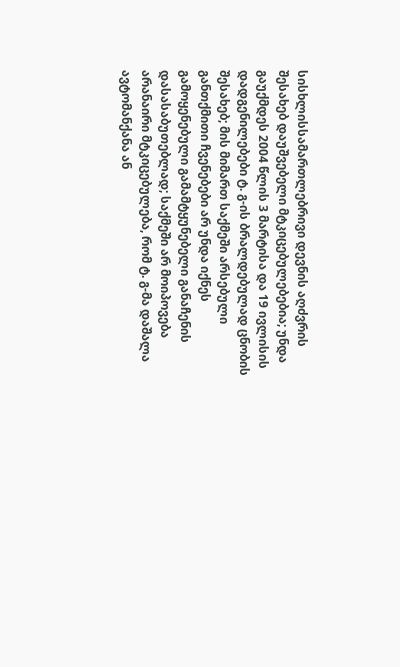სისხლისსამართლებრივი დევნის აღძვრის შესახებ დაუშვებელი მტკიცებულებებია; უნდა გაუქმდეს 2004 წლის 3 მარტისა და 19 ივლისის დადგენილებები ტ. გ-ის ბრალდებულად ცნობის შესახებ; მის მიმართ საქმეში არსებული განთქმითი ჩვენებები არ უნდა იქნეს გამოყენებული გამამტყუნებელი განაჩენის დასასაბუთებლად; საქმეში არ მოიპოვება არანაირი მტკიცებულება, რომ ტ. გ-მა დაშალა ავტომანქანა ან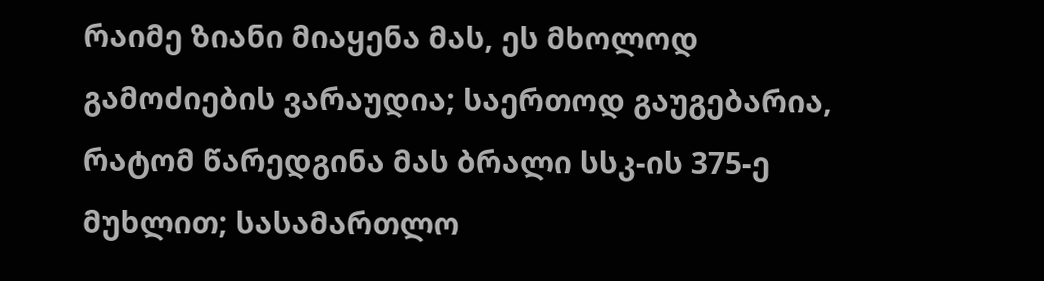რაიმე ზიანი მიაყენა მას, ეს მხოლოდ გამოძიების ვარაუდია; საერთოდ გაუგებარია, რატომ წარედგინა მას ბრალი სსკ-ის 375-ე მუხლით; სასამართლო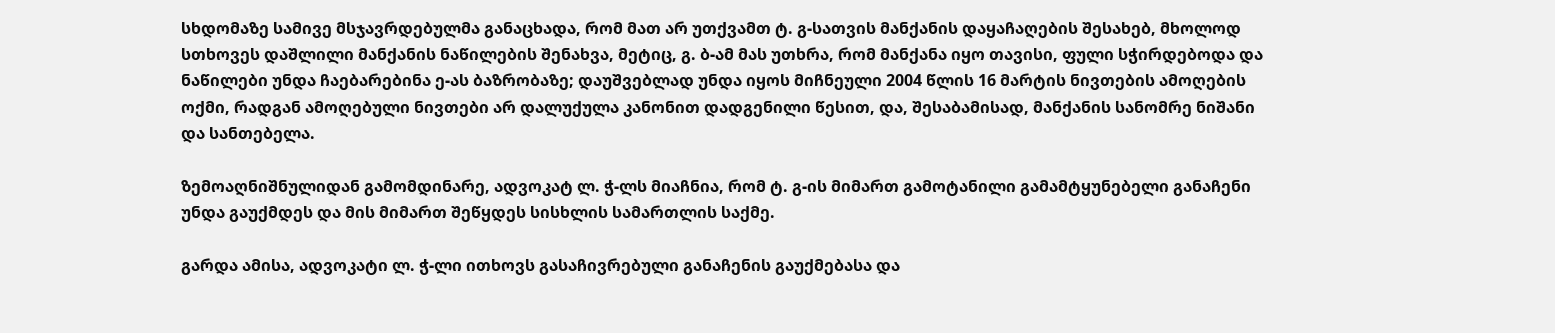სხდომაზე სამივე მსჯავრდებულმა განაცხადა, რომ მათ არ უთქვამთ ტ. გ-სათვის მანქანის დაყაჩაღების შესახებ, მხოლოდ სთხოვეს დაშლილი მანქანის ნაწილების შენახვა, მეტიც, გ. ბ-ამ მას უთხრა, რომ მანქანა იყო თავისი, ფული სჭირდებოდა და ნაწილები უნდა ჩაებარებინა ე-ას ბაზრობაზე; დაუშვებლად უნდა იყოს მიჩნეული 2004 წლის 16 მარტის ნივთების ამოღების ოქმი, რადგან ამოღებული ნივთები არ დალუქულა კანონით დადგენილი წესით, და, შესაბამისად, მანქანის სანომრე ნიშანი და სანთებელა.

ზემოაღნიშნულიდან გამომდინარე, ადვოკატ ლ. ჭ-ლს მიაჩნია, რომ ტ. გ-ის მიმართ გამოტანილი გამამტყუნებელი განაჩენი უნდა გაუქმდეს და მის მიმართ შეწყდეს სისხლის სამართლის საქმე.

გარდა ამისა, ადვოკატი ლ. ჭ-ლი ითხოვს გასაჩივრებული განაჩენის გაუქმებასა და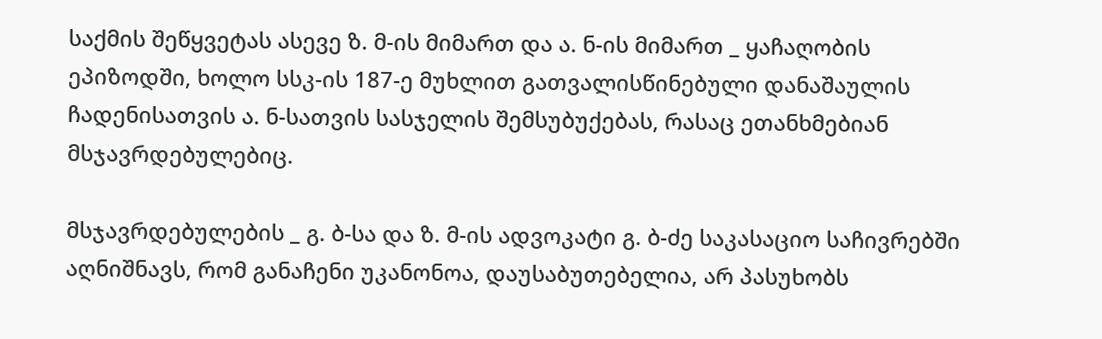საქმის შეწყვეტას ასევე ზ. მ-ის მიმართ და ა. ნ-ის მიმართ _ ყაჩაღობის ეპიზოდში, ხოლო სსკ-ის 187-ე მუხლით გათვალისწინებული დანაშაულის ჩადენისათვის ა. ნ-სათვის სასჯელის შემსუბუქებას, რასაც ეთანხმებიან მსჯავრდებულებიც.

მსჯავრდებულების _ გ. ბ-სა და ზ. მ-ის ადვოკატი გ. ბ-ძე საკასაციო საჩივრებში აღნიშნავს, რომ განაჩენი უკანონოა, დაუსაბუთებელია, არ პასუხობს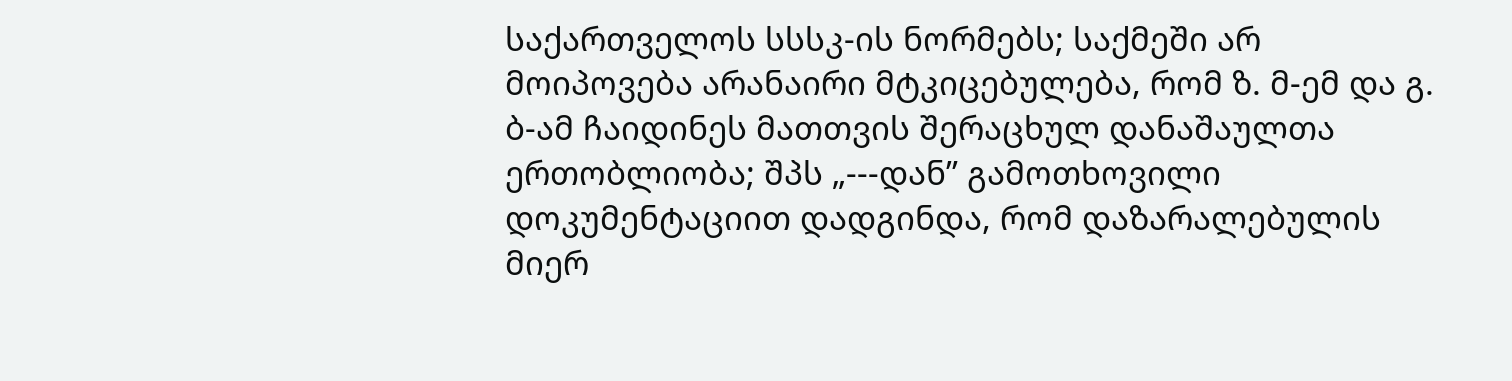საქართველოს სსსკ-ის ნორმებს; საქმეში არ მოიპოვება არანაირი მტკიცებულება, რომ ზ. მ-ემ და გ. ბ-ამ ჩაიდინეს მათთვის შერაცხულ დანაშაულთა ერთობლიობა; შპს „---დან” გამოთხოვილი დოკუმენტაციით დადგინდა, რომ დაზარალებულის მიერ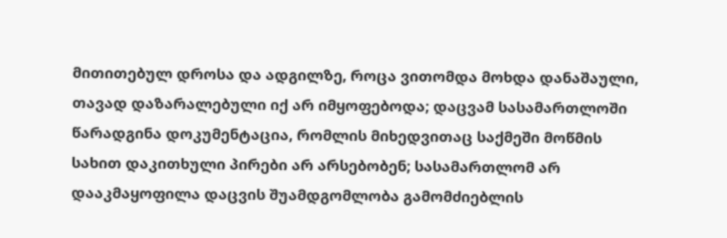მითითებულ დროსა და ადგილზე, როცა ვითომდა მოხდა დანაშაული, თავად დაზარალებული იქ არ იმყოფებოდა; დაცვამ სასამართლოში წარადგინა დოკუმენტაცია, რომლის მიხედვითაც საქმეში მოწმის სახით დაკითხული პირები არ არსებობენ; სასამართლომ არ დააკმაყოფილა დაცვის შუამდგომლობა გამომძიებლის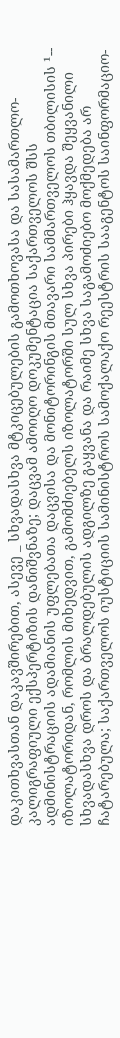დაკითხვასთან დაკავშირებით, ასევე _ სხვადასხვა მტკიცებულების გამოთხოვასა და სასამართლო-კალიგრაფიული ექსპერტიზის დანიშვნაზე; დაცვამ ამოიღო დოკუმენტაცია საქართველოს შსს ადმინისტრაციის ადამიანის უფლებათა დაცვისა და მონიტორინგის მთავარი სამმართველოს თბილისის ¹-- იზოლატორიდან, რომლის მიხედვით, გამომძიებელს იზოლატორში სულ სხვა პირები ჰყავდა შეყვანილი სხვადასხვა დროს და ბრალდებულის ადგილზე გაყვანა და რაიმე სხვა საგამოძიებო მოქმედება არ ჩატარებულა; საქართველოს იუსტიციის სამინისტროს სამოქალაქო რეესტრის სააგენტოს საინფორმაციო-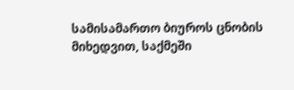სამისამართო ბიუროს ცნობის მიხედვით, საქმეში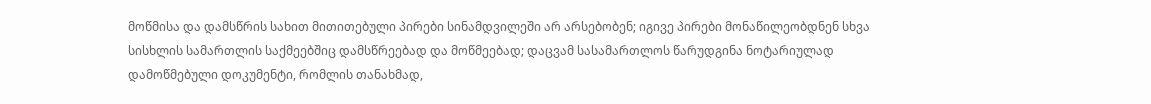მოწმისა და დამსწრის სახით მითითებული პირები სინამდვილეში არ არსებობენ; იგივე პირები მონაწილეობდნენ სხვა სისხლის სამართლის საქმეებშიც დამსწრეებად და მოწმეებად; დაცვამ სასამართლოს წარუდგინა ნოტარიულად დამოწმებული დოკუმენტი, რომლის თანახმად,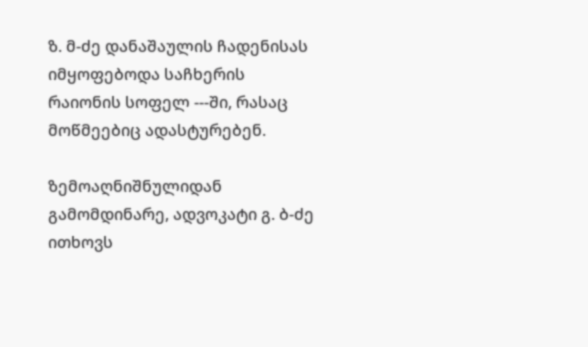ზ. მ-ძე დანაშაულის ჩადენისას იმყოფებოდა საჩხერის რაიონის სოფელ ---ში, რასაც მოწმეებიც ადასტურებენ.

ზემოაღნიშნულიდან გამომდინარე, ადვოკატი გ. ბ-ძე ითხოვს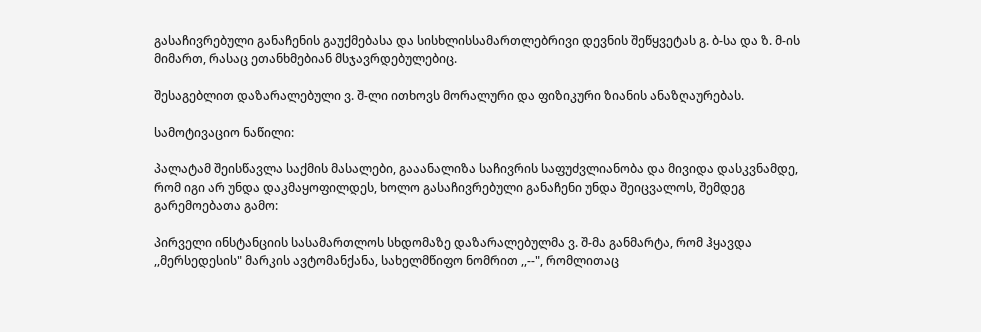გასაჩივრებული განაჩენის გაუქმებასა და სისხლისსამართლებრივი დევნის შეწყვეტას გ. ბ-სა და ზ. მ-ის მიმართ, რასაც ეთანხმებიან მსჯავრდებულებიც.

შესაგებლით დაზარალებული ვ. შ-ლი ითხოვს მორალური და ფიზიკური ზიანის ანაზღაურებას.

სამოტივაციო ნაწილი:

პალატამ შეისწავლა საქმის მასალები, გააანალიზა საჩივრის საფუძვლიანობა და მივიდა დასკვნამდე, რომ იგი არ უნდა დაკმაყოფილდეს, ხოლო გასაჩივრებული განაჩენი უნდა შეიცვალოს, შემდეგ გარემოებათა გამო:

პირველი ინსტანციის სასამართლოს სხდომაზე დაზარალებულმა ვ. შ-მა განმარტა, რომ ჰყავდა ,,მერსედესის" მარკის ავტომანქანა, სახელმწიფო ნომრით ,,--", რომლითაც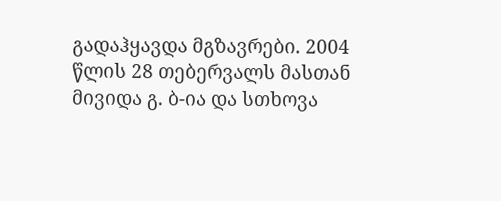გადაჰყავდა მგზავრები. 2004 წლის 28 თებერვალს მასთან მივიდა გ. ბ-ია და სთხოვა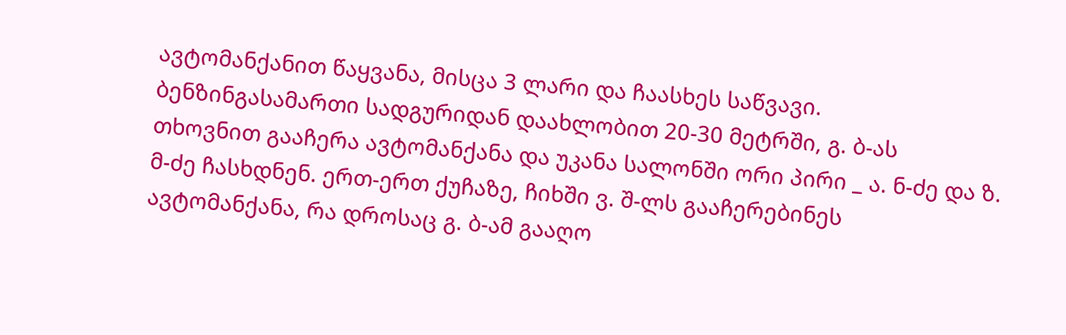ავტომანქანით წაყვანა, მისცა 3 ლარი და ჩაასხეს საწვავი. ბენზინგასამართი სადგურიდან დაახლობით 20-30 მეტრში, გ. ბ-ას თხოვნით გააჩერა ავტომანქანა და უკანა სალონში ორი პირი _ ა. ნ-ძე და ზ. მ-ძე ჩასხდნენ. ერთ-ერთ ქუჩაზე, ჩიხში ვ. შ-ლს გააჩერებინეს ავტომანქანა, რა დროსაც გ. ბ-ამ გააღო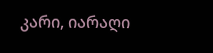კარი, იარაღი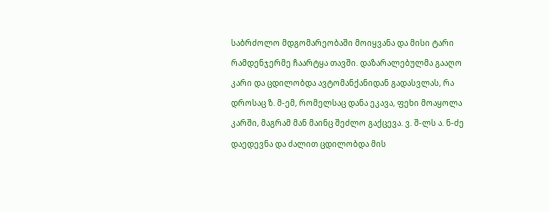საბრძოლო მდგომარეობაში მოიყვანა და მისი ტარი რამდენჯერმე ჩაარტყა თავში. დაზარალებულმა გააღო კარი და ცდილობდა ავტომანქანიდან გადასვლას, რა დროსაც ზ. მ-ემ, რომელსაც დანა ეკავა, ფეხი მოაყოლა კარში, მაგრამ მან მაინც შეძლო გაქცევა. ვ. შ-ლს ა. ნ-ძე დაედევნა და ძალით ცდილობდა მის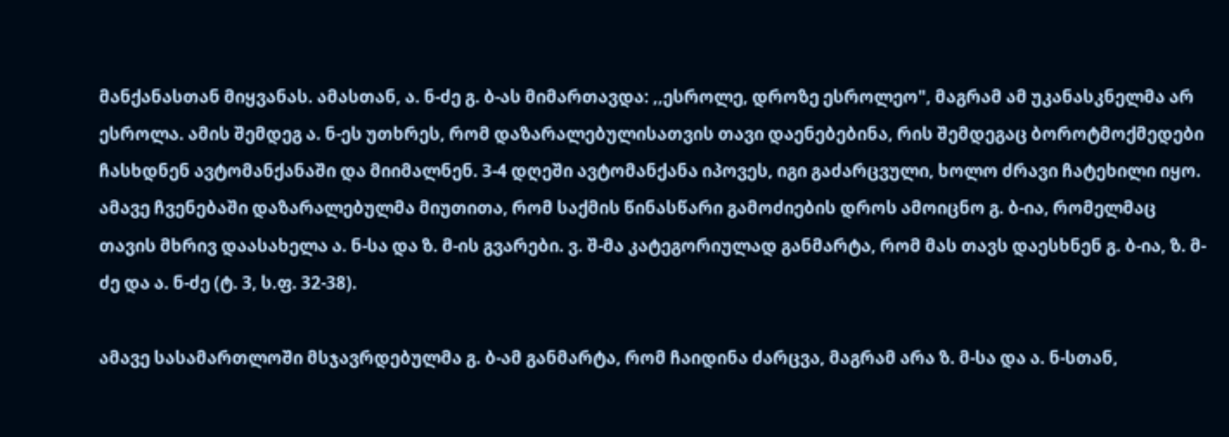მანქანასთან მიყვანას. ამასთან, ა. ნ-ძე გ. ბ-ას მიმართავდა: ,,ესროლე, დროზე ესროლეო", მაგრამ ამ უკანასკნელმა არ ესროლა. ამის შემდეგ ა. ნ-ეს უთხრეს, რომ დაზარალებულისათვის თავი დაენებებინა, რის შემდეგაც ბოროტმოქმედები ჩასხდნენ ავტომანქანაში და მიიმალნენ. 3-4 დღეში ავტომანქანა იპოვეს, იგი გაძარცვული, ხოლო ძრავი ჩატეხილი იყო. ამავე ჩვენებაში დაზარალებულმა მიუთითა, რომ საქმის წინასწარი გამოძიების დროს ამოიცნო გ. ბ-ია, რომელმაც თავის მხრივ დაასახელა ა. ნ-სა და ზ. მ-ის გვარები. ვ. შ-მა კატეგორიულად განმარტა, რომ მას თავს დაესხნენ გ. ბ-ია, ზ. მ-ძე და ა. ნ-ძე (ტ. 3, ს.ფ. 32-38).

ამავე სასამართლოში მსჯავრდებულმა გ. ბ-ამ განმარტა, რომ ჩაიდინა ძარცვა, მაგრამ არა ზ. მ-სა და ა. ნ-სთან,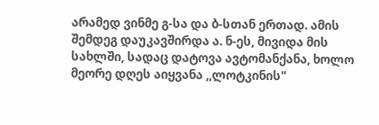არამედ ვინმე გ-სა და ბ-სთან ერთად. ამის შემდეგ დაუკავშირდა ა. ნ-ეს, მივიდა მის სახლში, სადაც დატოვა ავტომანქანა, ხოლო მეორე დღეს აიყვანა ,,ლოტკინის"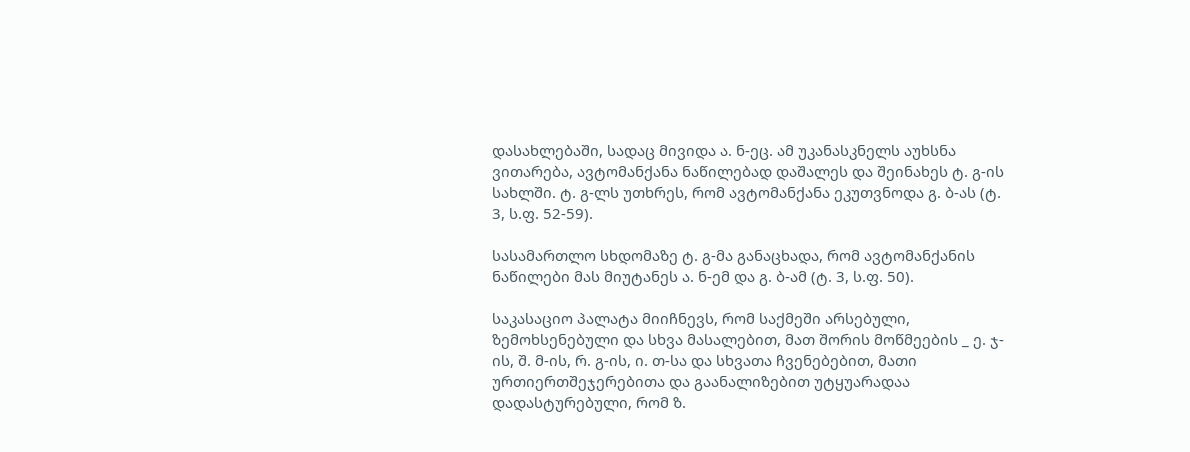დასახლებაში, სადაც მივიდა ა. ნ-ეც. ამ უკანასკნელს აუხსნა ვითარება, ავტომანქანა ნაწილებად დაშალეს და შეინახეს ტ. გ-ის სახლში. ტ. გ-ლს უთხრეს, რომ ავტომანქანა ეკუთვნოდა გ. ბ-ას (ტ. 3, ს.ფ. 52-59).

სასამართლო სხდომაზე ტ. გ-მა განაცხადა, რომ ავტომანქანის ნაწილები მას მიუტანეს ა. ნ-ემ და გ. ბ-ამ (ტ. 3, ს.ფ. 50).

საკასაციო პალატა მიიჩნევს, რომ საქმეში არსებული, ზემოხსენებული და სხვა მასალებით, მათ შორის მოწმეების _ ე. ჯ-ის, შ. მ-ის, რ. გ-ის, ი. თ-სა და სხვათა ჩვენებებით, მათი ურთიერთშეჯერებითა და გაანალიზებით უტყუარადაა დადასტურებული, რომ ზ.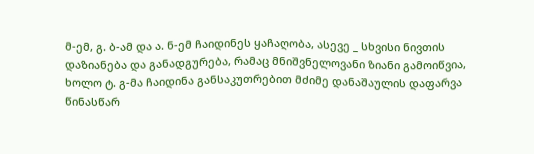მ-ემ, გ. ბ-ამ და ა. ნ-ემ ჩაიდინეს ყაჩაღობა, ასევე _ სხვისი ნივთის დაზიანება და განადგურება, რამაც მნიშვნელოვანი ზიანი გამოიწვია, ხოლო ტ. გ-მა ჩაიდინა განსაკუთრებით მძიმე დანაშაულის დაფარვა წინასწარ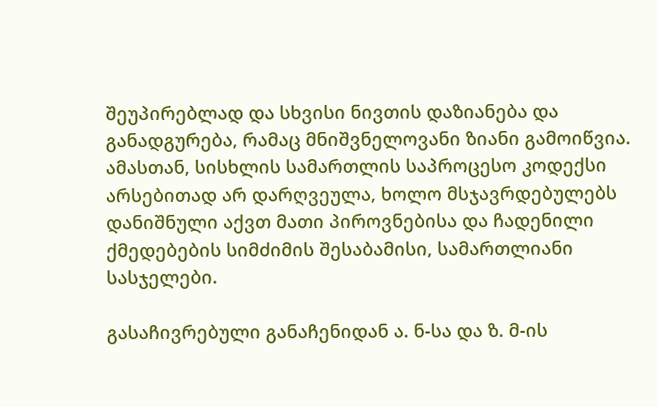შეუპირებლად და სხვისი ნივთის დაზიანება და განადგურება, რამაც მნიშვნელოვანი ზიანი გამოიწვია. ამასთან, სისხლის სამართლის საპროცესო კოდექსი არსებითად არ დარღვეულა, ხოლო მსჯავრდებულებს დანიშნული აქვთ მათი პიროვნებისა და ჩადენილი ქმედებების სიმძიმის შესაბამისი, სამართლიანი სასჯელები.

გასაჩივრებული განაჩენიდან ა. ნ-სა და ზ. მ-ის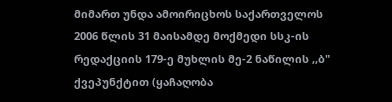მიმართ უნდა ამოირიცხოს საქართველოს 2006 წლის 31 მაისამდე მოქმედი სსკ-ის რედაქციის 179-ე მუხლის მე-2 ნაწილის ,,ბ" ქვეპუნქტით (ყაჩაღობა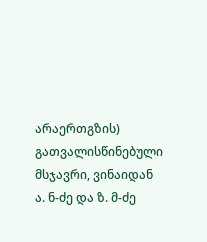არაერთგზის) გათვალისწინებული მსჯავრი, ვინაიდან ა. ნ-ძე და ზ. მ-ძე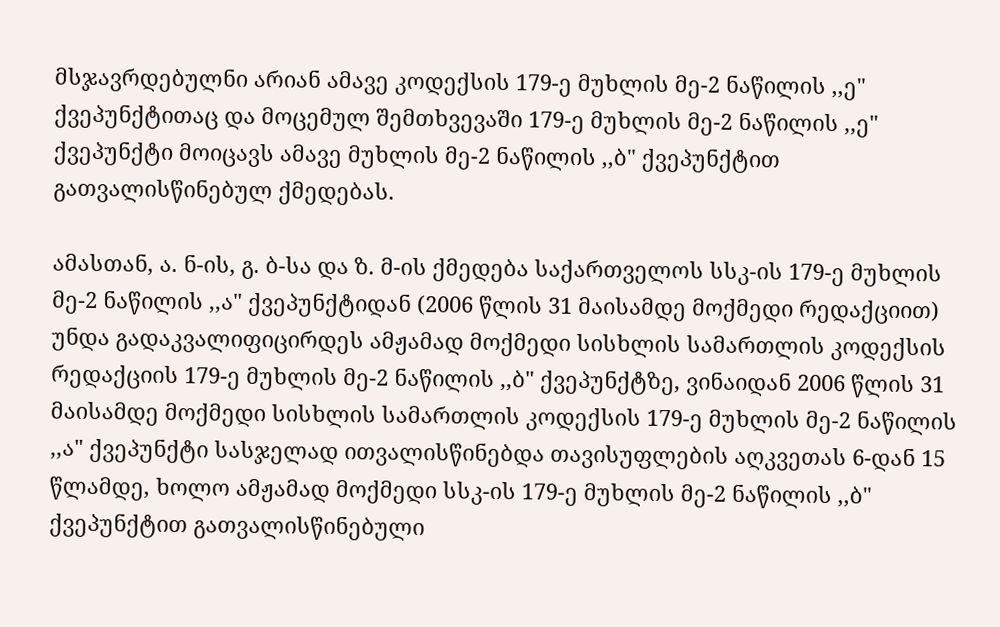მსჯავრდებულნი არიან ამავე კოდექსის 179-ე მუხლის მე-2 ნაწილის ,,ე" ქვეპუნქტითაც და მოცემულ შემთხვევაში 179-ე მუხლის მე-2 ნაწილის ,,ე" ქვეპუნქტი მოიცავს ამავე მუხლის მე-2 ნაწილის ,,ბ" ქვეპუნქტით გათვალისწინებულ ქმედებას.

ამასთან, ა. ნ-ის, გ. ბ-სა და ზ. მ-ის ქმედება საქართველოს სსკ-ის 179-ე მუხლის მე-2 ნაწილის ,,ა" ქვეპუნქტიდან (2006 წლის 31 მაისამდე მოქმედი რედაქციით) უნდა გადაკვალიფიცირდეს ამჟამად მოქმედი სისხლის სამართლის კოდექსის რედაქციის 179-ე მუხლის მე-2 ნაწილის ,,ბ" ქვეპუნქტზე, ვინაიდან 2006 წლის 31 მაისამდე მოქმედი სისხლის სამართლის კოდექსის 179-ე მუხლის მე-2 ნაწილის ,,ა" ქვეპუნქტი სასჯელად ითვალისწინებდა თავისუფლების აღკვეთას 6-დან 15 წლამდე, ხოლო ამჟამად მოქმედი სსკ-ის 179-ე მუხლის მე-2 ნაწილის ,,ბ" ქვეპუნქტით გათვალისწინებული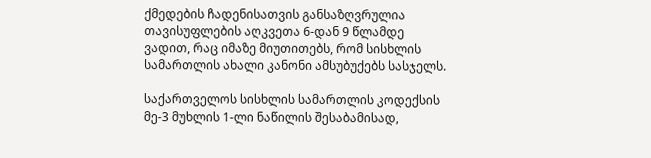ქმედების ჩადენისათვის განსაზღვრულია თავისუფლების აღკვეთა 6-დან 9 წლამდე ვადით, რაც იმაზე მიუთითებს, რომ სისხლის სამართლის ახალი კანონი ამსუბუქებს სასჯელს.

საქართველოს სისხლის სამართლის კოდექსის მე-3 მუხლის 1-ლი ნაწილის შესაბამისად,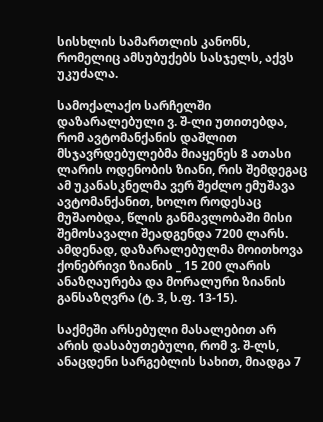სისხლის სამართლის კანონს, რომელიც ამსუბუქებს სასჯელს, აქვს უკუძალა.

სამოქალაქო სარჩელში დაზარალებული ვ. შ-ლი უთითებდა, რომ ავტომანქანის დაშლით მსჯავრდებულებმა მიაყენეს 8 ათასი ლარის ოდენობის ზიანი, რის შემდეგაც ამ უკანასკნელმა ვერ შეძლო ემუშავა ავტომანქანით, ხოლო როდესაც მუშაობდა, წლის განმავლობაში მისი შემოსავალი შეადგენდა 7200 ლარს. ამდენად, დაზარალებულმა მოითხოვა ქონებრივი ზიანის _ 15 200 ლარის ანაზღაურება და მორალური ზიანის განსაზღვრა (ტ. 3, ს.ფ. 13-15).

საქმეში არსებული მასალებით არ არის დასაბუთებული, რომ ვ. შ-ლს, ანაცდენი სარგებლის სახით, მიადგა 7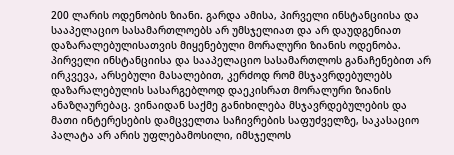200 ლარის ოდენობის ზიანი. გარდა ამისა, პირველი ინსტანციისა და სააპელაციო სასამართლოებს არ უმსჯელიათ და არ დაუდგენიათ დაზარალებულისათვის მიყენებული მორალური ზიანის ოდენობა. პირველი ინსტანციისა და სააპელაციო სასამართლოს განაჩენებით არ ირკვევა, არსებული მასალებით, კერძოდ რომ მსჯავრდებულებს დაზარალებულის სასარგებლოდ დაეკისრათ მორალური ზიანის ანაზღაურებაც. ვინაიდან საქმე განიხილება მსჯავრდებულების და მათი ინტერესების დამცველთა საჩივრების საფუძველზე, საკასაციო პალატა არ არის უფლებამოსილი, იმსჯელოს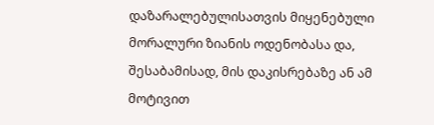დაზარალებულისათვის მიყენებული მორალური ზიანის ოდენობასა და, შესაბამისად, მის დაკისრებაზე ან ამ მოტივით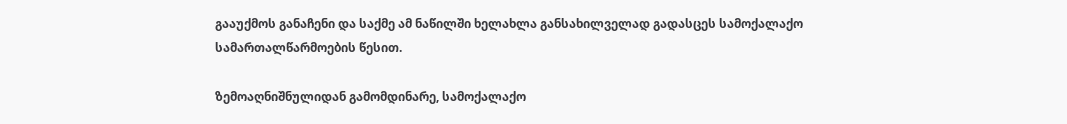გააუქმოს განაჩენი და საქმე ამ ნაწილში ხელახლა განსახილველად გადასცეს სამოქალაქო სამართალწარმოების წესით.

ზემოაღნიშნულიდან გამომდინარე, სამოქალაქო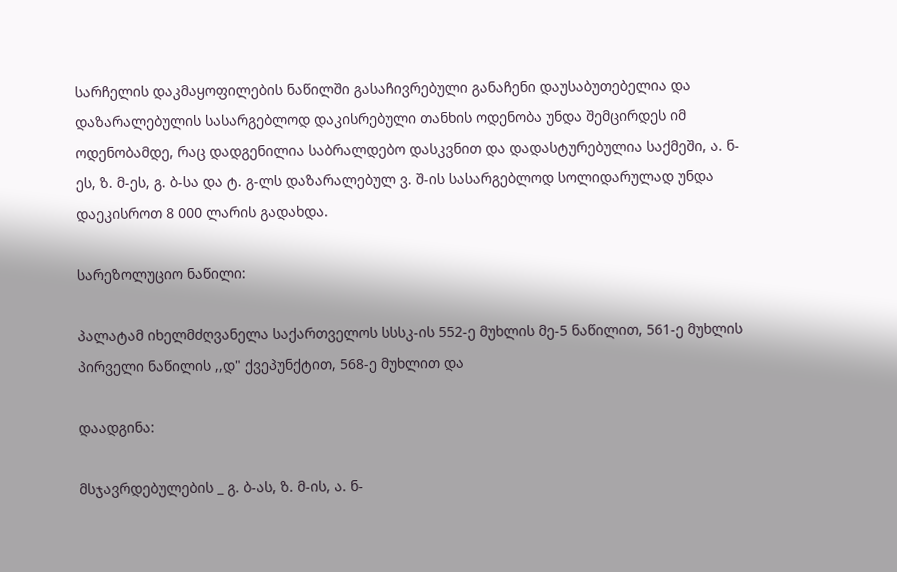სარჩელის დაკმაყოფილების ნაწილში გასაჩივრებული განაჩენი დაუსაბუთებელია და დაზარალებულის სასარგებლოდ დაკისრებული თანხის ოდენობა უნდა შემცირდეს იმ ოდენობამდე, რაც დადგენილია საბრალდებო დასკვნით და დადასტურებულია საქმეში, ა. ნ-ეს, ზ. მ-ეს, გ. ბ-სა და ტ. გ-ლს დაზარალებულ ვ. შ-ის სასარგებლოდ სოლიდარულად უნდა დაეკისროთ 8 000 ლარის გადახდა.

სარეზოლუციო ნაწილი:

პალატამ იხელმძღვანელა საქართველოს სსსკ-ის 552-ე მუხლის მე-5 ნაწილით, 561-ე მუხლის პირველი ნაწილის ,,დ" ქვეპუნქტით, 568-ე მუხლით და

დაადგინა:

მსჯავრდებულების _ გ. ბ-ას, ზ. მ-ის, ა. ნ-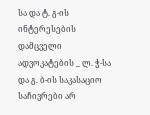სა და ტ. გ-ის ინტერესების დამცველი ადვოკატების _ ლ. ჭ-სა და გ. ბ-ის საკასაციო საჩივრები არ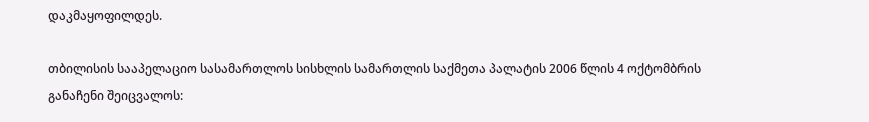დაკმაყოფილდეს.

თბილისის სააპელაციო სასამართლოს სისხლის სამართლის საქმეთა პალატის 2006 წლის 4 ოქტომბრის განაჩენი შეიცვალოს: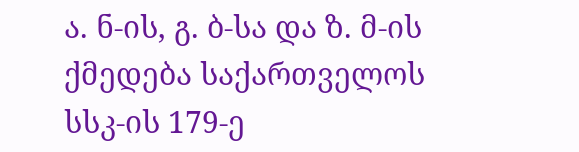ა. ნ-ის, გ. ბ-სა და ზ. მ-ის ქმედება საქართველოს სსკ-ის 179-ე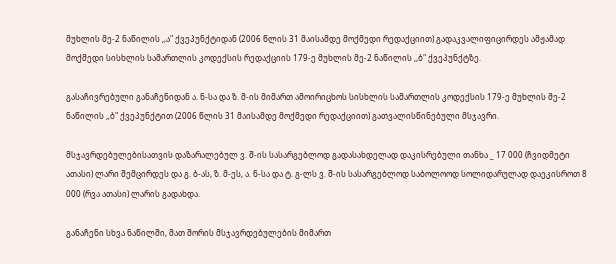მუხლის მე-2 ნაწილის ,,ა" ქვეპუნქტიდან (2006 წლის 31 მაისამდე მოქმედი რედაქციით) გადაკვალიფიცირდეს ამჟამად მოქმედი სისხლის სამართლის კოდექსის რედაქციის 179-ე მუხლის მე-2 ნაწილის ,,ბ" ქვეპუნქტზე.

გასაჩივრებული განაჩენიდან ა. ნ-სა და ზ. მ-ის მიმართ ამოირიცხოს სისხლის სამართლის კოდექსის 179-ე მუხლის მე-2 ნაწილის ,,ბ" ქვეპუნქტით (2006 წლის 31 მაისამდე მოქმედი რედაქციით) გათვალისწინებული მსჯავრი.

მსჯავრდებულებისათვის დაზარალებულ ვ. შ-ის სასარგებლოდ გადასახდელად დაკისრებული თანხა _ 17 000 (ჩვიდმეტი ათასი) ლარი შემცირდეს და გ. ბ-ას, ზ. მ-ეს, ა. ნ-სა და ტ. გ-ლს ვ. შ-ის სასარგებლოდ საბოლოოდ სოლიდარულად დაეკისროთ 8 000 (რვა ათასი) ლარის გადახდა.

განაჩენი სხვა ნაწილში, მათ შორის მსჯავრდებულების მიმართ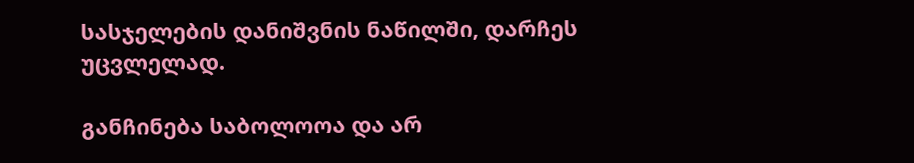სასჯელების დანიშვნის ნაწილში, დარჩეს უცვლელად.

განჩინება საბოლოოა და არ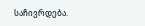საჩივრდება.